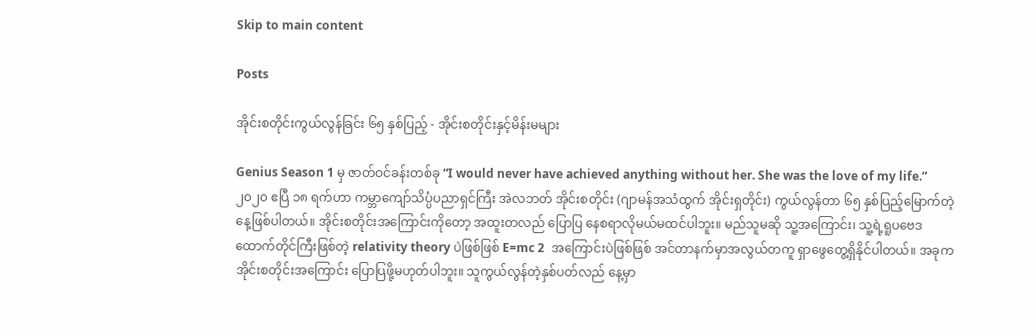Skip to main content

Posts

အိုင်းစတိုင်းကွယ်လွန်ခြင်း ၆၅ နှစ်ပြည့် - အိုင်းစတိုင်းနှင့်မိန်းမများ

Genius Season 1 မှ ဇာတ်ဝင်ခန်းတစ်ခု “I would never have achieved anything without her. She was the love of my life.” ၂၀၂၀ ဧပြီ ၁၈ ရက်ဟာ ကမ္ဘာကျော်သိပ္ပံပညာရှင်ကြီး အဲလဘတ် အိုင်းစတိုင်း (ဂျာမန်အသံထွက် အိုင်းရှတိုင်း) ကွယ်လွန်တာ ၆၅ နှစ်ပြည့်မြောက်တဲ့နေ့ဖြစ်ပါတယ်။ အိုင်းစတိုင်းအကြောင်းကိုတော့ အထူးတလည် ပြောပြ နေစရာလိုမယ်မထင်ပါဘူး။ မည်သူမဆို သူ့အကြောင်း၊ သူ့ရဲ့ရူပဗေဒထောက်တိုင်ကြီးဖြစ်တဲ့ relativity theory ပဲဖြစ်ဖြစ် E=mc 2  အကြောင်းပဲဖြစ်ဖြစ် အင်တာနက်မှာအလွယ်တကူ ရှာဖွေတွေ့ရှိနိုင်ပါတယ်။ အခုက အိုင်းစတိုင်းအကြောင်း ပြောပြဖို့မဟုတ်ပါဘူး။ သူကွယ်လွန်တဲ့နှစ်ပတ်လည် နေ့မှာ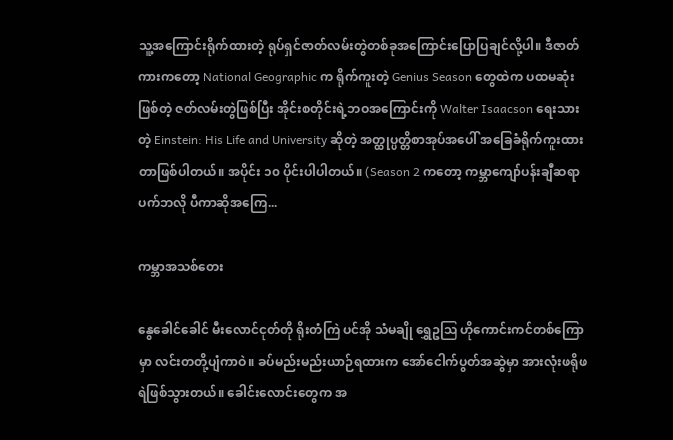သူ့အကြောင်းရိုက်ထားတဲ့ ရုပ်ရှင်ဇာတ်လမ်းတွဲတစ်ခုအကြောင်းပြောပြချင်လို့ပါ။ ဒီဇာတ်ကားကတော့ National Geographic က ရိုက်ကူးတဲ့ Genius Season တွေထဲက ပထမဆုံးဖြစ်တဲ့ ဇတ်လမ်းတွဲဖြစ်ပြီး အိုင်းစတိုင်းရဲ့ဘဝအကြောင်းကို Walter Isaacson ရေးသားတဲ့ Einstein: His Life and University ဆိုတဲ့ အတ္ထုပ္ပတ္တိစာအုပ်အပေါ် အခြေခံရိုက်ကူးထားတာဖြစ်ပါတယ်။ အပိုင်း ၁၀ ပိုင်းပါပါတယ်။ (Season 2 ကတော့ ကမ္ဘာကျော်ပန်းချီဆရာ ပက်ဘလို ပီကာဆိုအကြေ...

ကမ္ဘာအသစ်တေး

နွေခေါင်ခေါင် မီးလောင်ငုတ်တို ရိုးတံကြဲ ပင်အို သံမချို ရွှေဥဩ ဟိုကောင်းကင်တစ်ကြောမှာ လင်းတတို့ပျံကာဝဲ။ ခပ်မည်းမည်းယာဉ်ရထားက အော်ငေါက်ပွတ်အဆွဲမှာ အားလုံးဖရိုဖရဲဖြစ်သွားတယ်။ ခေါင်းလောင်းတွေက အ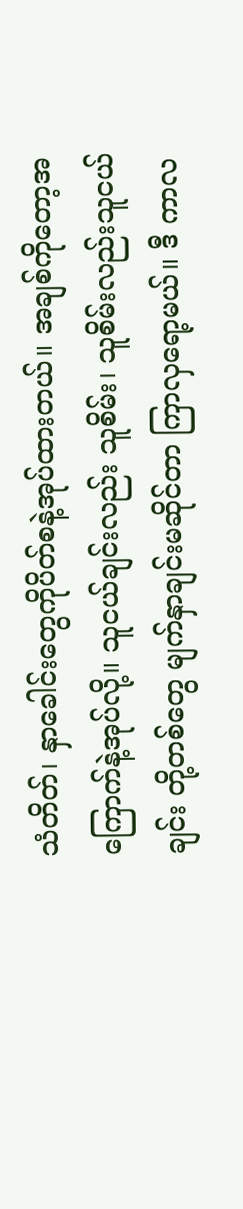သံတိတ်၊ နှာခေါင်းတွေကိုပိတ်စနဲ့အုပ်ထားတယ်။ အချစ်ကိုတော့အကြောက်နဲ့အုပ်လို့။ သူငယ်ချင်းလည်း သူစိမ်း၊ သူစိမ်းလည်းသူငယ်ချင်း တို့တစ်တွေ မျက်နှာချင်းမဆိုင်တာ ကြာလှရော့မယ်။ ဒီ ကာလ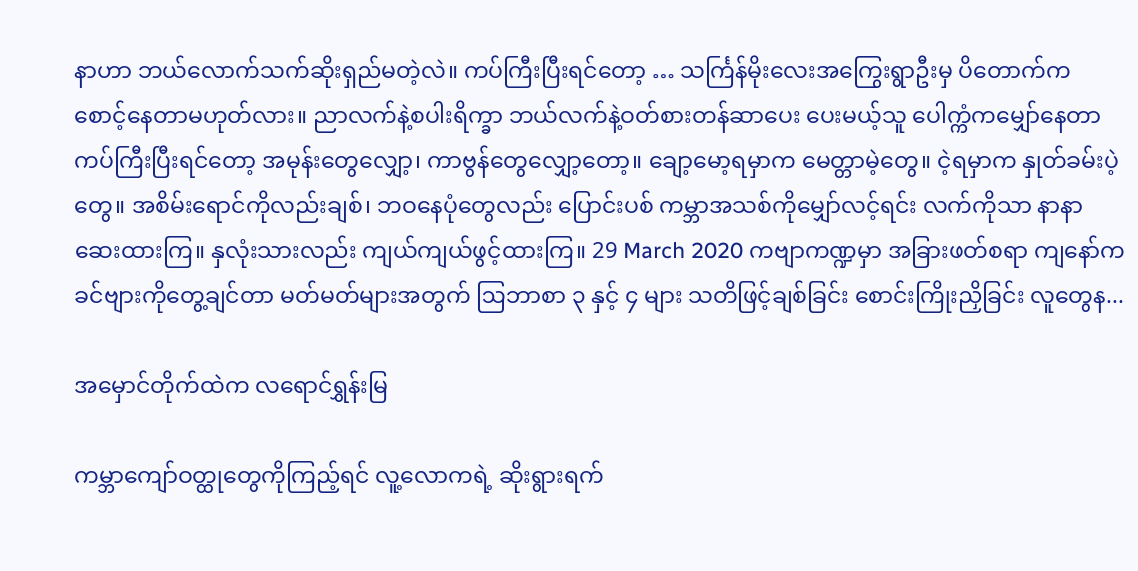နာဟာ ဘယ်လောက်သက်ဆိုးရှည်မတဲ့လဲ။ ကပ်ကြီးပြီးရင်တော့ … သင်္ကြန်မိုးလေးအကြွေးရွာဦးမှ ပိတောက်က စောင့်နေတာမဟုတ်လား။ ညာလက်နဲ့စပါးရိက္ခာ ဘယ်လက်နဲ့ဝတ်စားတန်ဆာပေး ပေးမယ့်သူ ပေါက္ကံကမျှော်နေတာ ကပ်ကြီးပြီးရင်တော့ အမုန်းတွေလျှော့၊ ကာဗွန်တွေလျှော့တော့။ ချော့မော့ရမှာက မေတ္တာမဲ့တွေ။ ငဲ့ရမှာက နှုတ်ခမ်းပဲ့တွေ။ အစိမ်းရောင်ကိုလည်းချစ်၊ ဘဝနေပုံတွေလည်း ပြောင်းပစ် ကမ္ဘာအသစ်ကိုမျှော်လင့်ရင်း လက်ကိုသာ နာနာဆေးထားကြ။ နှလုံးသားလည်း ကျယ်ကျယ်ဖွင့်ထားကြ။ 29 March 2020 ကဗျာကဏ္ဍမှာ အခြားဖတ်စရာ ကျနော်ကခင်ဗျားကိုတွေ့ချင်တာ မတ်မတ်များအတွက် ဩဘာစာ ၃ နှင့် ၄ များ သတိဖြင့်ချစ်ခြင်း စောင်းကြိုးညှိခြင်း လူတွေန...

အမှောင်တိုက်ထဲက လရောင်ရွှန်းမြ

ကမ္ဘာကျော်ဝတ္ထုတွေကိုကြည့်ရင် လူ့လောကရဲ့ ဆိုးရွားရက်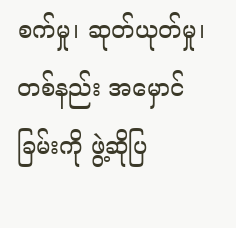စက်မှု၊ ဆုတ်ယုတ်မှု၊ တစ်နည်း အမှောင်ခြမ်းကို ဖွဲ့ဆိုပြ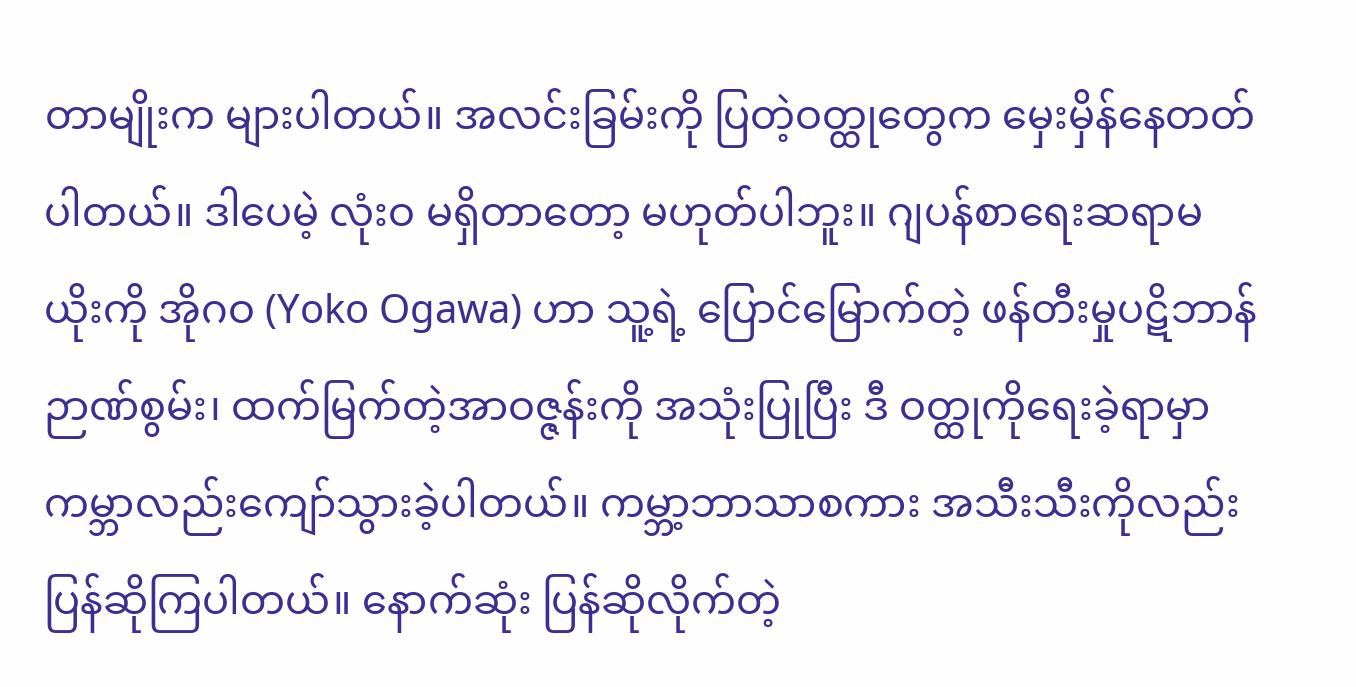တာမျိုးက များပါတယ်။ အလင်းခြမ်းကို ပြတဲ့ဝတ္ထုတွေက မှေးမှိန်နေတတ်ပါတယ်။ ဒါပေမဲ့ လုံးဝ မရှိတာတော့ မဟုတ်ပါဘူး။ ဂျပန်စာရေးဆရာမ ယိုးကို အိုဂဝ (Yoko Ogawa) ဟာ သူ့ရဲ့ ပြောင်မြောက်တဲ့ ဖန်တီးမှုပဋိဘာန်ဉာဏ်စွမ်း၊ ထက်မြက်တဲ့အာဝဇ္ဇန်းကို အသုံးပြုပြီး ဒီ ဝတ္ထုကိုရေးခဲ့ရာမှာ ကမ္ဘာလည်းကျော်သွားခဲ့ပါတယ်။ ကမ္ဘာ့ဘာသာစကား အသီးသီးကိုလည်း ပြန်ဆိုကြပါတယ်။ နောက်ဆုံး ပြန်ဆိုလိုက်တဲ့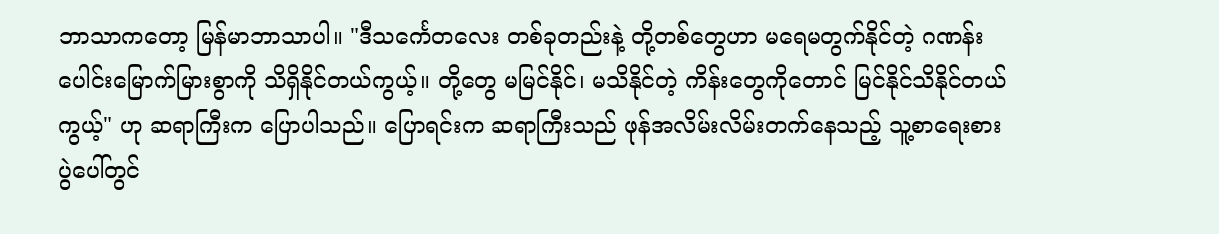ဘာသာကတော့ မြန်မာဘာသာပါ။ "ဒီသင်္ကေတလေး တစ်ခုတည်းနဲ့ တို့တစ်တွေဟာ မရေမတွက်နိုင်တဲ့ ဂဏန်းပေါင်းမြောက်မြားစွာကို သိရှိနိုင်တယ်ကွယ့်။ တို့တွေ မမြင်နိုင်၊ မသိနိုင်တဲ့ ကိန်းတွေကိုတောင် မြင်နိုင်သိနိုင်တယ်ကွယ့်" ဟု ဆရာကြီးက ပြောပါသည်။ ပြောရင်းက ဆရာကြီးသည် ဖုန်အလိမ်းလိမ်းတက်နေသည့် သူ့စာရေးစားပွဲပေါ်တွင်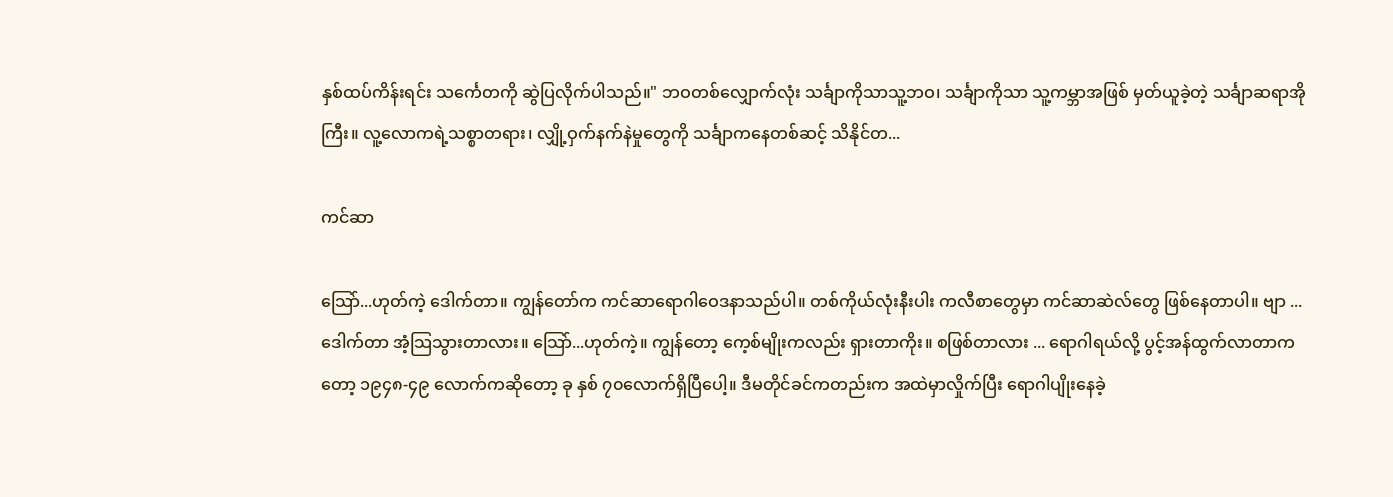နှစ်ထပ်ကိန်းရင်း သင်္ကေတကို ဆွဲပြလိုက်ပါသည်။" ဘဝတစ်လျှောက်လုံး သင်္ချာကိုသာသူ့ဘဝ၊ သင်္ချာကိုသာ သူ့ကမ္ဘာအဖြစ် မှတ်ယူခဲ့တဲ့ သင်္ချာဆရာအိုကြီး။ လူ့လောကရဲ့သစ္စာတရား၊ လျှို့ဝှက်နက်နဲမှုတွေကို သင်္ချာကနေတစ်ဆင့် သိနိုင်တ...

ကင်ဆာ

သြော်...ဟုတ်ကဲ့ ဒေါက်တာ။ ကျွန်တော်က ကင်ဆာရောဂါဝေဒနာသည်ပါ။ တစ်ကိုယ်လုံးနီးပါး ကလီစာတွေမှာ ကင်ဆာဆဲလ်တွေ ဖြစ်နေတာပါ။ ဗျာ ...ဒေါက်တာ အံ့သြသွားတာလား။ သြော်...ဟုတ်ကဲ့။ ကျွန်တော့ ကေ့စ်မျိုးကလည်း ရှားတာကိုး။ စဖြစ်တာလား ... ရောဂါရယ်လို့ ပွင့်အန်ထွက်လာတာကတော့ ၁၉၄၈-၄၉ လောက်ကဆိုတော့ ခု နှစ် ၇၀လောက်ရှိပြီပေါ့။ ဒီမတိုင်ခင်ကတည်းက အထဲမှာလှိုက်ပြီး ရောဂါပျိုးနေခဲ့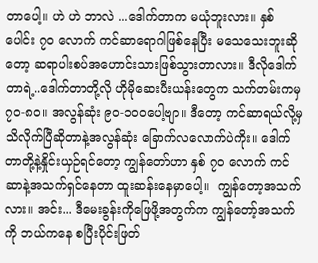တာပေါ့။ ဟဲ ဟဲ ဘာလဲ ...ဒေါက်တာက မယုံဘူးလား။ နှစ်ပေါင်း ၇၀ လောက် ကင်ဆာရောဂါဖြစ်နေပြီး မသေသေးဘူးဆိုတော့ ဆရာပါးစပ်အဟောင်းသားဖြစ်သွားတာလား။ ဒီလိုဒေါက်တာရဲ့..ဒေါက်တာတို့လို ဟိုမိုဆေးပီးယန်းတွေက သက်တမ်းကမှ ၇၀-၈၀။ အလွန်ဆုံး ၉၀-၁၀ဝပေါ့ဗျာ။ ဒီတော့ ကင်ဆာရယ်လို့မှ သိလိုက်ပြီဆိုတာနဲ့အလွန်ဆုံး ခြောက်လလောက်ပဲကိုး။ ဒေါက်တာတို့နဲ့နှိုင်းယှဉ်ရင်တော့ ကျွန်တော်ဟာ နှစ် ၇၀ လောက် ကင်ဆာနဲ့အသက်ရှင်နေတာ ထူးဆန်းနေမှာပေါ့။  ကျွန်တော့အသက်လား။ အင်း... ဒီမေးခွန်းကိုဖြေဖို့အတွက်က ကျွန်တော့်အသက်ကို ဘယ်ကနေ စပြီးပိုင်းဖြတ်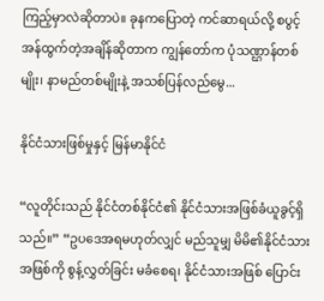ကြည့်မှာလဲဆိုတာပဲ။ ခုနကပြောတဲ့ ကင်ဆာရယ်လို့ စပွင့်အန်ထွက်တဲ့အချိန်ဆိုတာက ကျွန်တော်က ပုံသဏ္ဌာန်တစ်မျိုး၊ နာမည်တစ်မျိုးနဲ့ အသစ်ပြန်လည်မွေ...

နိုင်ငံသားဖြစ်မှုနှင့် မြန်မာနိုင်ငံ

“လူတိုင်းသည် နိုင်ငံတစ်နိုင်ငံ၏ နိုင်ငံသားအဖြစ်ခံယူခွင့်ရှိသည်။” “ဥပဒေအရမဟုတ်လျှင် မည်သူမျှ မိမိ၏နိုင်ငံသားအဖြစ်ကို စွန့်လွှတ်ခြင်း မခံစေရ၊ နိုင်ငံသားအဖြစ် ပြောင်း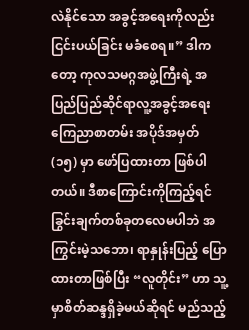လဲနိုင်သော အခွင့်အရေးကိုလည်း ငြင်းပယ်ခြင်း မခံစေရ။” ဒါကတော့ ကုလသမဂ္ဂအဖွဲ့ကြီးရဲ့ အပြည်ပြည်ဆိုင်ရာလူ့အခွင့်အရေးကြေညာစာတမ်း အပိုဒ်အမှတ် (၁၅) မှာ ဖော်ပြထားတာ ဖြစ်ပါတယ်။ ဒီစာကြောင်းကိုကြည့်ရင် ခြွင်းချက်တစ်ခုတလေမပါဘဲ အကြွင်းမဲ့သဘော၊ ရာနှုန်းပြည့် ပြောထားတာဖြစ်ပြီး “လူတိုင်း” ဟာ သူ့မှာစိတ်ဆန္ဒရှိခဲ့မယ်ဆိုရင် မည်သည့်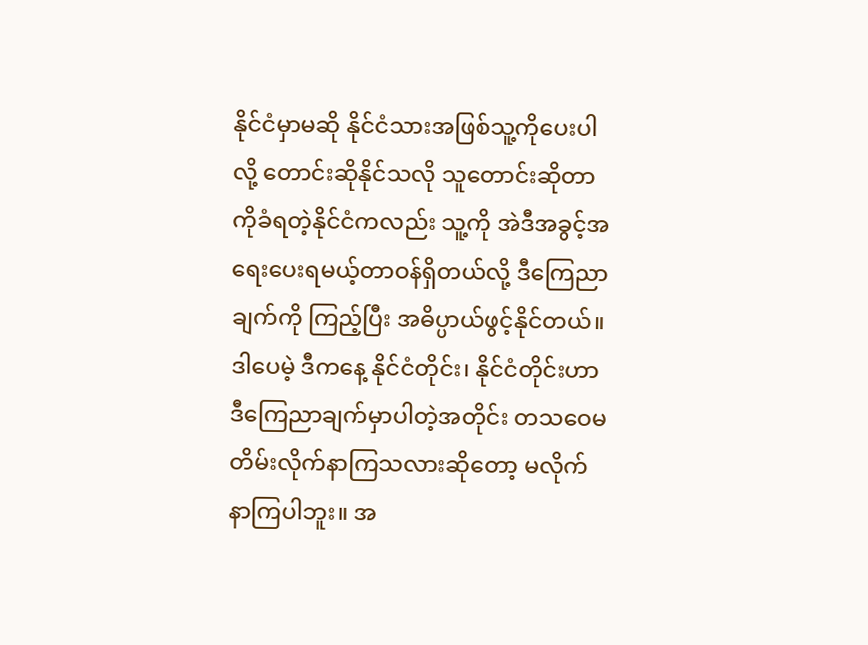နိုင်ငံမှာမဆို နိုင်ငံသားအဖြစ်သူ့ကိုပေးပါလို့ တောင်းဆိုနိုင်သလို သူတောင်းဆိုတာကိုခံရတဲ့နိုင်ငံကလည်း သူ့ကို အဲဒီအခွင့်အရေးပေးရမယ့်တာဝန်ရှိတယ်လို့ ဒီကြေညာချက်ကို ကြည့်ပြီး အဓိပ္ပာယ်ဖွင့်နိုင်တယ်။ ဒါပေမဲ့ ဒီကနေ့ နိုင်ငံတိုင်း၊ နိုင်ငံတိုင်းဟာ ဒီကြေညာချက်မှာပါတဲ့အတိုင်း တသဝေမတိမ်းလိုက်နာကြသလားဆိုတော့ မလိုက်နာကြပါဘူး။ အ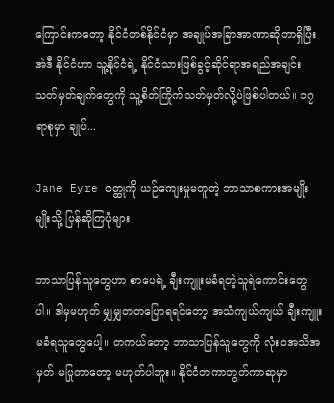ကြောင်းကတော့ နိုင်ငံတစ်နိုင်ငံမှာ အချုပ်အခြာအာဏာဆိုတာရှိပြီး အဲဒီ နိုင်ငံဟာ သူ့နိုင်ငံရဲ့ နိုင်ငံသားဖြစ်ခွင့်ဆိုင်ရာအရည်အချင်းသတ်မှတ်ချက်တွေကို သူ့စိတ်ကြိုက်သတ်မှတ်လို့ပဲဖြစ်ပါတယ်။ ၁၇ ရာစုမှာ ချုပ်...

Jane Eyre ဝတ္ထုကို ယဉ်ကျေးမှုမတူတဲ့ ဘာသာစကားအမျိုးမျိုးသို့ ပြန်ဆိုကြပုံများ

ဘာသာပြန်သူတွေဟာ စာပေရဲ့ ချီးကျူးမခံရတဲ့သူရဲကောင်းတွေပါ။ ဒါမှမဟုတ် မျှမျှတတပြောရရင်တော့ အသံကျယ်ကျယ် ချီးကျူးမခံရသူတွေပေါ့။ တကယ်တော့ ဘာသာပြန်သူတွေကို လုံးဝအသိအမှတ် မပြုတာတော့ မဟုတ်ပါဘူး။ နိုင်ငံတကာဘွတ်ကာဆုမှာ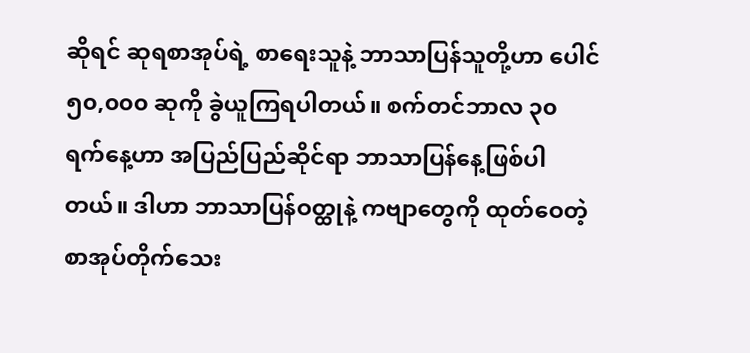ဆိုရင် ဆုရစာအုပ်ရဲ့ စာရေးသူနဲ့ ဘာသာပြန်သူတို့ဟာ ပေါင် ၅၀,၀၀၀ ဆုကို ခွဲယူကြရပါတယ်။ စက်တင်ဘာလ ၃၀ ရက်နေ့ဟာ အပြည်ပြည်ဆိုင်ရာ ဘာသာပြန်နေ့ဖြစ်ပါတယ်။ ဒါဟာ ဘာသာပြန်ဝတ္ထုနဲ့ ကဗျာတွေကို ထုတ်ဝေတဲ့ စာအုပ်တိုက်သေး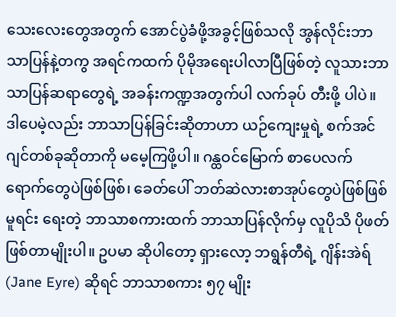သေးလေးတွေအတွက် အောင်ပွဲခံဖို့အခွင့်ဖြစ်သလို အွန်လိုင်းဘာသာပြန်နဲ့တကွ အရင်ကထက် ပိုမိုအရေးပါလာပြီဖြစ်တဲ့ လူသားဘာသာပြန်ဆရာတွေရဲ့ အခန်းကဏ္ဍအတွက်ပါ လက်ခုပ် တီးဖို့ ပါပဲ။ ဒါပေမဲ့လည်း ဘာသာပြန်ခြင်းဆိုတာဟာ ယဉ်ကျေးမှုရဲ့ စက်အင်ဂျင်တစ်ခုဆိုတာကို မမေ့ကြဖို့ပါ။ ဂန္ထဝင်မြောက် စာပေလက်ရောက်တွေပဲဖြစ်ဖြစ်၊ ခေတ်ပေါ် ဘတ်ဆဲလားစာအုပ်တွေပဲဖြစ်ဖြစ် မူရင်း ရေးတဲ့ ဘာသာစကားထက် ဘာသာပြန်လိုက်မှ လူပိုသိ ပိုဖတ်ဖြစ်တာမျိုးပါ။ ဥပမာ ဆိုပါတော့ ရှားလော့ ဘရွန်တီရဲ့ ဂျိန်းအဲရ် (Jane Eyre) ဆိုရင် ဘာသာစကား ၅၇ မျိုး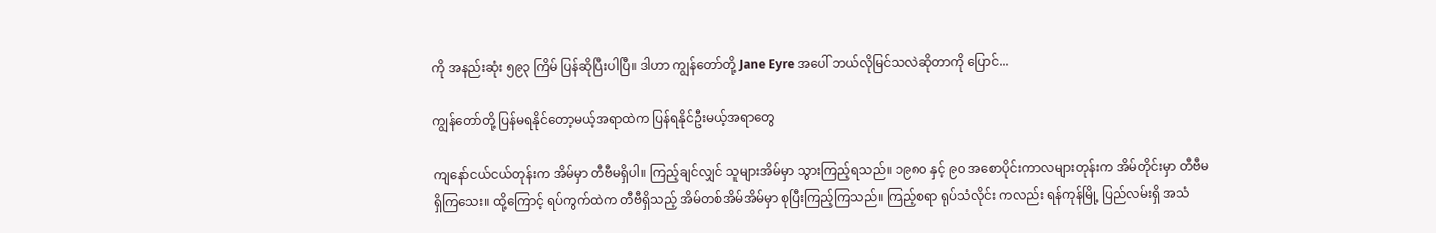ကို အနည်းဆုံး ၅၉၃ ကြိမ် ပြန်ဆိုပြီးပါပြီ။ ဒါဟာ ကျွန်တော်တို့ Jane Eyre အပေါ် ဘယ်လိုမြင်သလဲဆိုတာကို ပြောင်...

ကျွန်တော်တို့ ပြန်မရနိုင်တော့မယ့်အရာထဲက ပြန်ရနိုင်ဦးမယ့်အရာတွေ

ကျနော်ငယ်ငယ်တုန်းက အိမ်မှာ တီဗီမရှိပါ။ ကြည့်ချင်လျှင် သူများအိမ်မှာ သွားကြည့်ရသည်။ ၁၉၈၀ နှင့် ၉၀ အစောပိုင်းကာလများတုန်းက အိမ်တိုင်းမှာ တီဗီမရှိကြသေး။ ထို့ကြောင့် ရပ်ကွက်ထဲက တီဗီရှိသည့် အိမ်တစ်အိမ်အိမ်မှာ စုပြီးကြည့်ကြသည်။ ကြည့်စရာ ရုပ်သံလိုင်း ကလည်း ရန်ကုန်မြို့ ပြည်လမ်းရှိ အသံ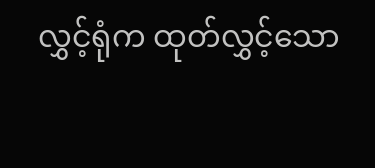လွှင့်ရုံက ထုတ်လွှင့်သော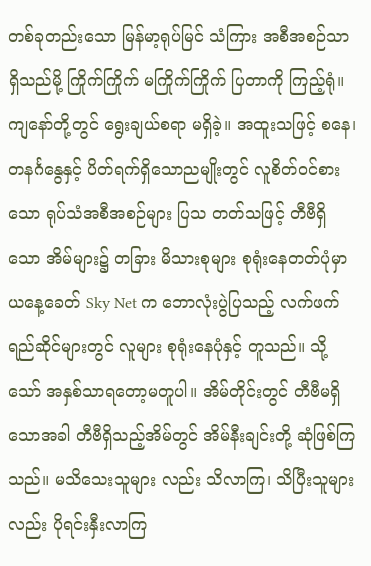တစ်ခုတည်းသော မြန်မာ့ရုပ်မြင် သံကြား အစီအစဉ်သာ ရှိသည်မို့ ကြိုက်ကြိုက် မကြိုက်ကြိုက် ပြတာကို ကြည့်ရုံ။ ကျနော်တို့တွင် ရွေးချယ်စရာ မရှိခဲ့။ အထူးသဖြင့် စနေ၊ တနင်္ဂနွေနှင့် ပိတ်ရက်ရှိသောညမျိုးတွင် လူစိတ်ဝင်စားသော ရုပ်သံအစီအစဉ်များ ပြသ တတ်သဖြင့် တီဗီရှိသော အိမ်များ၌ တခြား မိသားစုများ စုရုံးနေတတ်ပုံမှာ ယနေ့ခေတ် Sky Net က ဘောလုံးပွဲပြသည့် လက်ဖက်ရည်ဆိုင်များတွင် လူများ စုရုံးနေပုံနှင့် တူသည်။ သို့သော် အနှစ်သာရတော့မတူပါ။ အိမ်တိုင်းတွင် တီဗီမရှိသောအခါ တီဗီရှိသည့်အိမ်တွင် အိမ်နီးချင်းတို့ ဆုံဖြစ်ကြသည်။ မသိသေးသူများ လည်း သိလာကြ၊ သိပြီးသူများလည်း ပိုရင်းနှီးလာကြ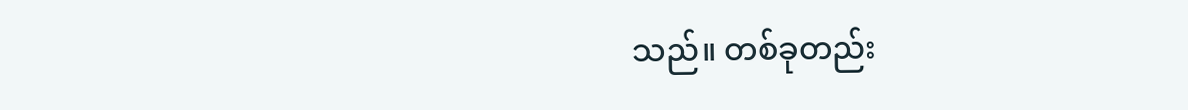သည်။ တစ်ခုတည်း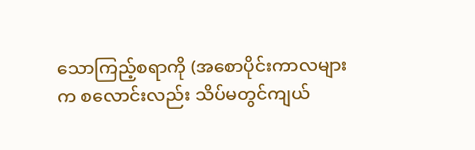သောကြည့်စရာကို (အစောပိုင်းကာလများ က စလောင်းလည်း သိပ်မတွင်ကျယ်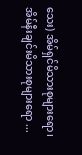သေး) အိမ်ရှင်မိသားစုများရော၊ အိမ်နီးချင်းမိသားစုများရော ...